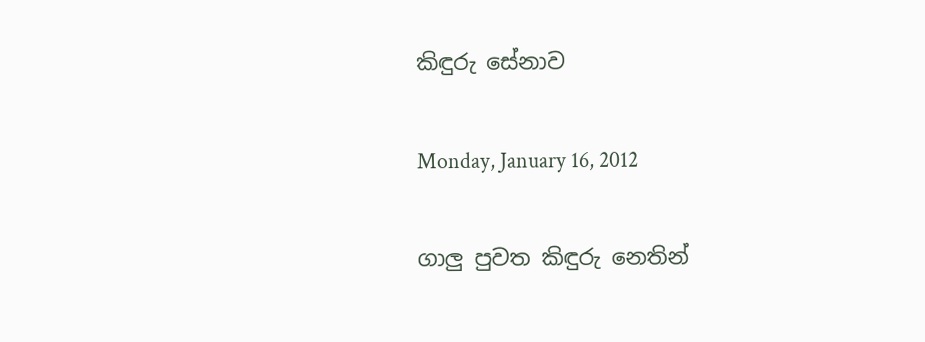කිඳුරු සේනාව

Monday, January 16, 2012

ගාලු පුවත කිඳුරු නෙතින්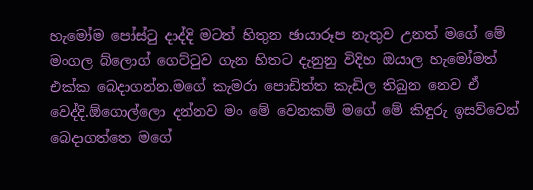හැමෝම පෝස්ටු දාද්දි මටත් හිතුන ඡායාරූප නැතුව උනත් මගේ මේ මංගල බ්ලොග් ගෙට්ටුව ගැන හිතට දැනුනු විදිහ ඔයාල හැමෝමත් එක්ක බෙදාගන්න.මගේ කැමරා පොඩිත්ත කැඩිල තිබුන නෙව ඒ වෙද්දි.ඕගොල්ලො දන්නව මං මේ වෙනකම් මගේ මේ කිඳුරු ඉසව්වෙන් බෙදාගත්තෙ මගේ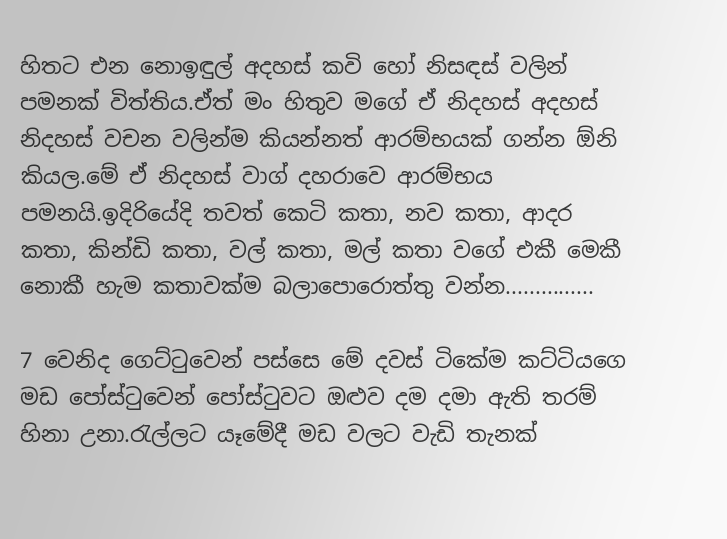හිතට එන නොඉඳුල් අදහස් කවි හෝ නිසඳස් වලින් පමනක් විත්තිය.ඒත් මං හිතුව මගේ ඒ නිදහස් අදහස් නිදහස් වචන වලින්ම කියන්නත් ආරම්භයක් ගන්න ඕනි කියල.මේ ඒ නිදහස් වාග් දහරාවෙ ආරම්භය පමනයි.ඉදිරියේදි තවත් කෙටි කතා, නව කතා, ආදර කතා, කින්ඩි කතා, වල් කතා, මල් කතා වගේ එකී මෙකී නොකී හැම කතාවක්ම බලාපොරොත්තු වන්න...............

7 වෙනිද ගෙට්ටුවෙන් පස්සෙ මේ දවස් ටිකේම කට්ටියගෙ මඩ පෝස්ටුවෙන් පෝස්ටුවට ඔළුව දම දමා ඇති තරම් හිනා උනා.රැල්ලට යෑමේදී මඩ වලට වැඩි තැනක්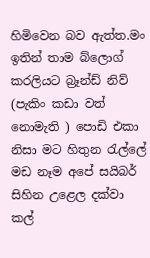හිමිවෙන බව ඇත්ත.මං ඉතින් තාම බ්ලොග් කරලියට බ්‍රෑන්ඩ් නිව් (පැකිං කඩා වත් නොමැති ) පොඩි එකා නිසා මට හිතුන රැල්ලේ මඩ නෑම අපේ සයිබර් සිහින උළෙල දක්වා කල්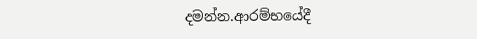දමන්න.ආරම්භයේදී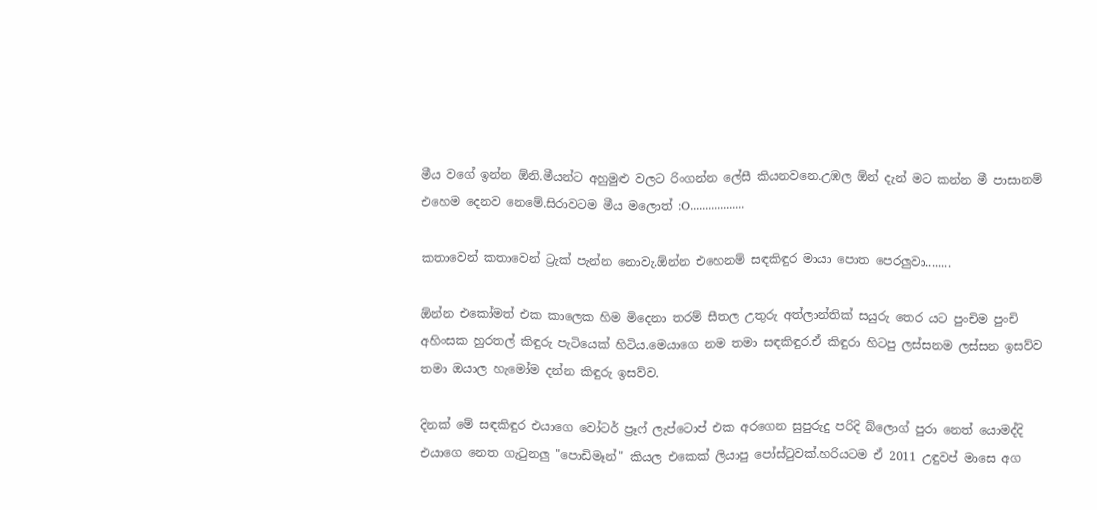මීය වගේ ඉන්න ඕනි.මීයන්ට අහුමුළු වලට රිංගන්න ලේසී කියනවනෙ.උඹල ඕන් දැන් මට කන්න මී පාසානම් එහෙම දෙනව නෙමේ.සිරාවටම මීය මලොත් :O..................

කතාවෙන් කතාවෙන් ට්‍රැක් පැන්න නොවැ.ඕන්න එහෙනම් සඳකිඳුර මායා පොත පෙරලුවා........

ඕන්න එකෝමත් එක කාලෙක හිම මිදෙනා තරම් සීතල උතුරු අත්ලාන්තික් සයුරු තෙර යට පුංචිම පුංචි අහිංසක හුරතල් කිඳුරු පැටියෙක් හිටිය.මෙයාගෙ නම තමා සඳකිඳුර.ඒ කිඳුරා හිටපු ලස්සනම ලස්සන ඉසව්ව තමා ඔයාල හැමෝම දන්න කිඳුරු ඉසව්ව.

දිනක් මේ සඳකිඳුර එයාගෙ වෝටර් ප්‍රෑෆ් ලැප්ටොප් එක අරගෙන සුපුරුදු පරිදි බ්ලොග් පුරා නෙත් යොමද්දි එයාගෙ නෙත ගැටුනලු "පොඩිමෑන්" කියල එකෙක් ලියාපු පෝස්ටුවක්.හරියටම ඒ 2011 උඳුවප් මාසෙ අග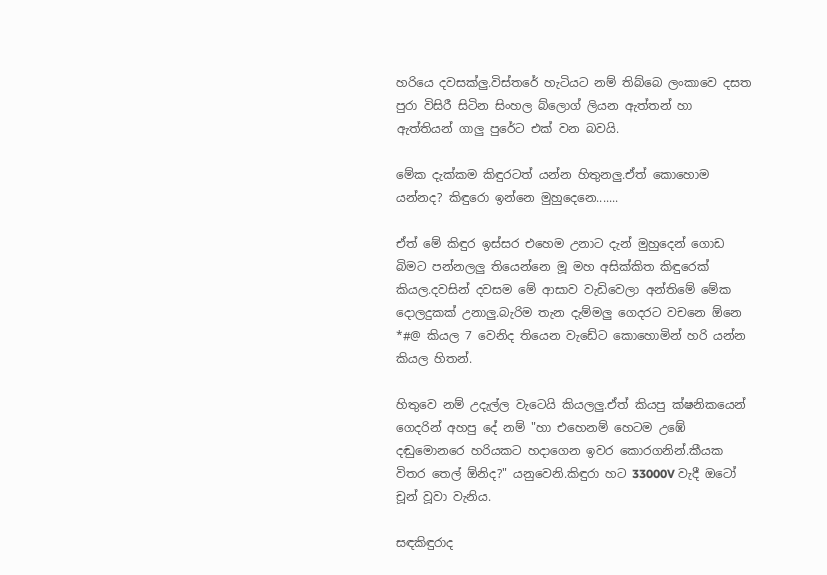හරියෙ දවසක්ලු.විස්තරේ හැටියට නම් තිබ්බෙ ලංකාවෙ දසත පුරා විසිරී සිටින සිංහල බ්ලොග් ලියන ඇත්තන් හා ඇත්තියන් ගාලු පුරේට එක් වන බවයි.

මේක දැක්කම කිඳුරටත් යන්න හිතුනලු.ඒත් කොහොම යන්නද? කිඳුරො ඉන්නෙ මුහුදෙනෙ.......

ඒත් මේ කිඳුර ඉස්සර එහෙම උනාට දැන් මුහුදෙන් ගොඩ බිමට පන්නලලු තියෙන්නෙ මූ මහ අසික්කිත කිඳුරෙක් කියල.දවසින් දවසම මේ ආසාව වැඩිවෙලා අන්තිමේ මේක දොලදුකක් උනාලු.බැරිම තැන දැම්මලු ගෙදරට වචනෙ ඕනෙ *#@ කියල 7 වෙනිද තියෙන වැඩේට කොහොමින් හරි යන්න කියල හිතන්.

හිතුවෙ නම් උදැල්ල වැටෙයි කියලලු.ඒත් කියපු ක්ෂනිකයෙන් ගෙදරින් අහපු දේ නම් "හා එහෙනම් හෙටම උඹේ දඬුමොනරෙ හරියකට හදාගෙන ඉවර කොරගනින්.කීයක විතර තෙල් ඕනිද?" යනුවෙනි.කිඳුරා හට 33000V වැදී ඔටෝ චූන් වූවා වැනිය.

සඳකිඳුරාද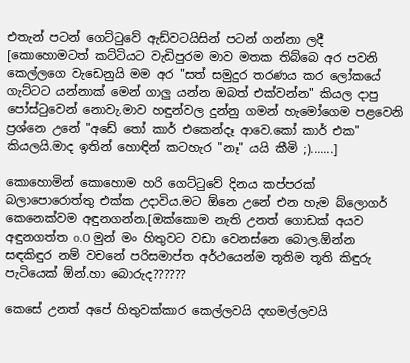එතැන් පටන් ගෙට්ටුවේ ඇඩ්වටයිසින් පටන් ගන්නා ලදී [කොහොමටත් කට්ටියට වැඩිපුරම මාව මතක තිබ්බෙ අර පවනි කෙල්ලගෙ වැඩෙනුයි මම අර "සත් සමුදුර තරණය කර ලෝකයේ ගැට්ටට යන්නාක් මෙන් ගාලු යන්න ඔබත් එක්වන්න" කියල දාපු පෝස්ටුවෙන් නොවැ.මාව හඳුන්වල දුන්නු ගමන් හැමෝගෙම පළවෙනි ප්‍රශ්නෙ උනේ "අඩේ තෝ කාර් එකෙන්දෑ ආවෙ.කෝ කාර් එක" කියලයි.මාද ඉතින් හොඳින් කටහැර "නෑ" යයි කීමි ;).......]

කොහොමින් කොහොම හරි ගෙට්ටුවේ දිනය කප්පරක් බලාපොරොත්තු එක්ක උදාවිය.මට ඕනෙ උනේ එන හැම බ්ලොගර් කෙනෙක්වම අඳුනගන්න.[ඔක්කොම නැති උනත් ගොඩක් අයව අඳුනගත්ත o.O මුන් මං හිතුවට වඩා වෙනස්නෙ බොල.ඕන්න සඳකිඳුර නම් වචනේ පරිසමාප්ත අර්ථයෙන්ම තූතිම තූති කිඳුරු පැටියෙක් ඕන්.හා බොරුද??????

කෙසේ උනත් අපේ හිතුවක්කාර කෙල්ලවයි දඟමල්ලවයි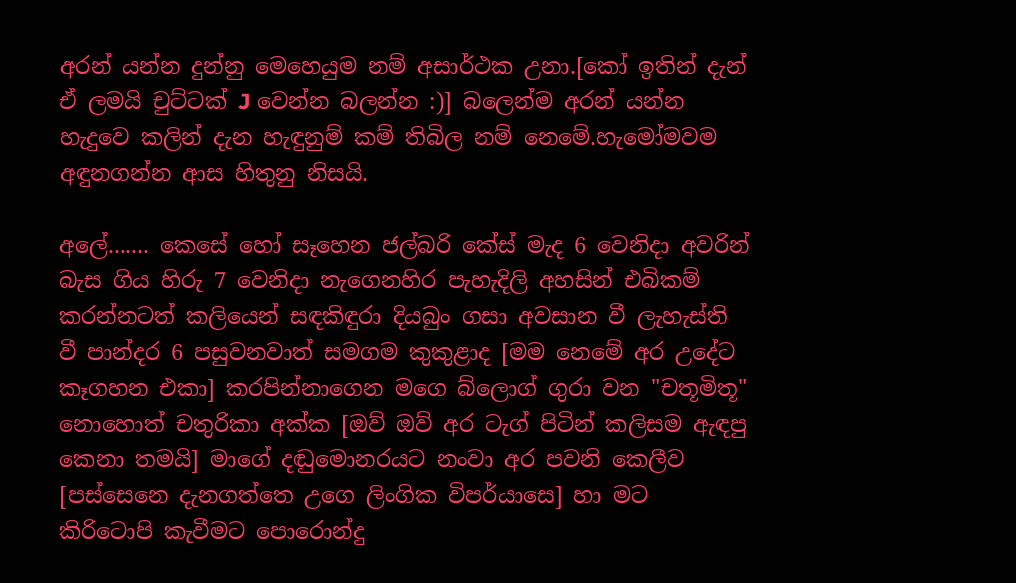අරන් යන්න දුන්නු මෙහෙයුම නම් අසාර්ථක උනා.[කෝ ඉතින් දැන් ඒ ලමයි චුට්ටක් J වෙන්න බලන්න :)] බලෙන්ම අරන් යන්න හැදුවෙ කලින් දැන හැඳුනුම් කම් තිබිල නම් නෙමේ.හැමෝමවම අඳුනගන්න ආස හිතුනු නිසයි.

අලේ....... කෙසේ හෝ සෑහෙන ජල්බරි කේස් මැද 6 වෙනිදා අවරින් බැස ගිය හිරු 7 වෙනිදා නැගෙනහිර පැහැදිලි අහසින් එබිකම් කරන්නටත් කලියෙන් සඳකිඳුරා දියබුං ගසා අවසාන වී ලැහැස්ති වී පාන්දර 6 පසුවනවාත් සමගම කුකුළාද [මම නෙමේ අර උදේට කෑගහන එකා] කරපින්නාගෙන මගෙ බ්ලොග් ගුරා වන "චතූමිතූ" නොහොත් චතුරිකා අක්ක [ඔව් ඔව් අර ටැග් පිටින් කලිසම ඇඳපු කෙනා තමයි] මාගේ දඬුමොනරයට නංවා අර පවනි කෙලීව [පස්සෙනෙ දැනගත්තෙ උගෙ ලිංගික විපර්යාසෙ] හා මට කිරිටොපි කැවීමට පොරොන්දු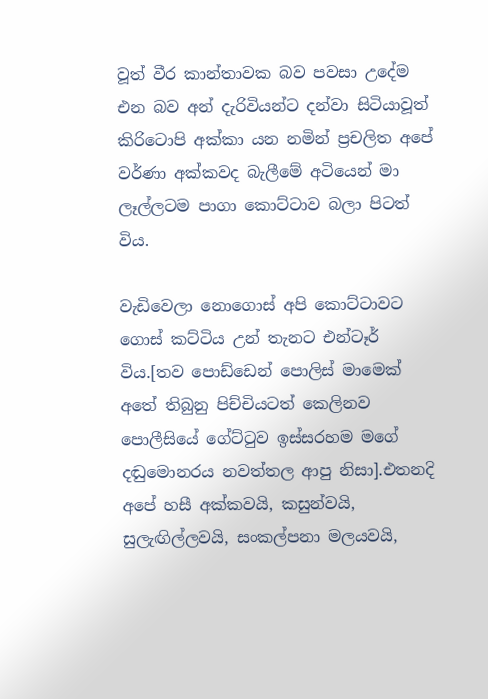වූත් වීර කාන්තාවක බව පවසා උදේම එන බව අන් දැරිවියන්ට දන්වා සිටියාවූත් කිරිටොපි අක්කා යන නමින් ප්‍රචලිත අපේ වර්ණා අක්කවද බැලීමේ අටියෙන් මා ලෑල්ලටම පාගා කොට්ටාව බලා පිටත් විය.

වැඩිවෙලා නොගොස් අපි කොට්ටාවට ගොස් කට්ටිය උන් තැනට එන්ටෑර් විය.[තව පොඩ්ඩෙන් පොලිස් මාමෙක් අතේ තිබුනු පිච්චියටත් කෙලිනව පොලීසියේ ගේට්ටුව ඉස්සරහම මගේ දඬුමොනරය නවත්තල ආපු නිසා].එතනදි අපේ හසී අක්කවයි, කසුන්වයි, සුලැඟිල්ලවයි, සංකල්පනා මලයවයි,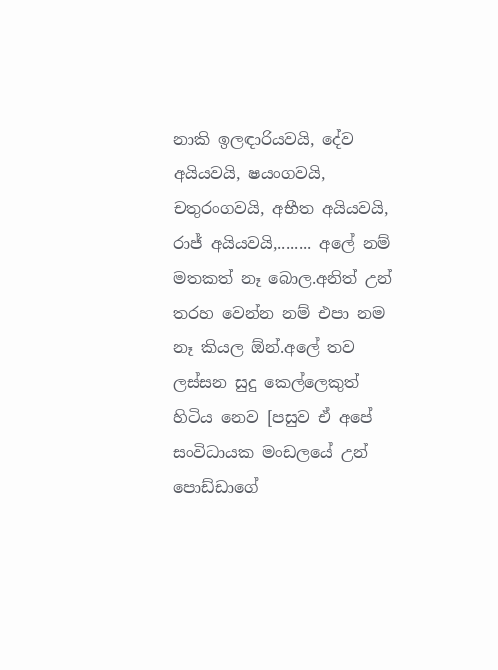නාකි ඉලඳාරියවයි, දේව අයියවයි, ෂයංගවයි, චතුරංගවයි, අභීත අයියවයි, රාජ් අයියවයි,........ අලේ නම් මතකත් නෑ බොල.අනිත් උන් තරහ වෙන්න නම් එපා නම නෑ කියල ඕන්.අලේ තව ලස්සන සුදු කෙල්ලෙකුත් හිටිය නෙව [පසුව ඒ අපේ සංවිධායක මංඩලයේ උන් පොඩ්ඩාගේ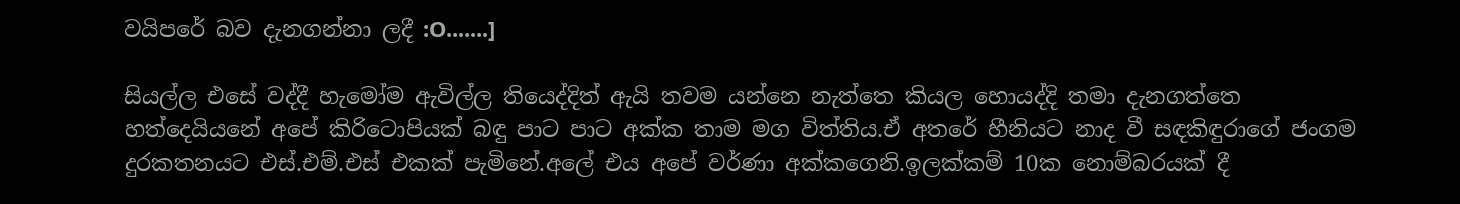වයිපරේ බව දැනගන්නා ලදී :O.......]

සියල්ල එසේ වද්දී හැමෝම ඇවිල්ල තියෙද්දිත් ඇයි තවම යන්නෙ නැත්තෙ කියල හොයද්දි තමා දැනගත්තෙ හත්දෙයියනේ අපේ කිරිටොපියක් බඳු පාට පාට අක්ක තාම මග විත්තිය.ඒ අතරේ හීනියට නාද වී සඳකිඳුරාගේ ජංගම දුරකතනයට එස්.එම්.එස් එකක් පැමිනේ.අලේ එය අපේ වර්ණා අක්කගෙනි.ඉලක්කම් 10ක නොම්බරයක් දී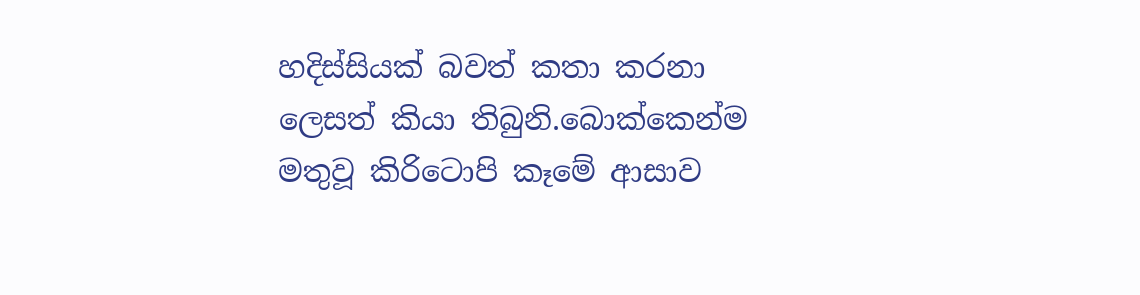හදිස්සියක් බවත් කතා කරනා ලෙසත් කියා තිබුනි.බොක්කෙන්ම මතුවූ කිරිටොපි කෑමේ ආසාව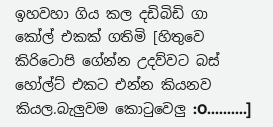ඉහවහා ගිය කල දඩිබිඩි ගා කෝල් එකක් ගතිමි [හිතුවෙ කිරිටොපි ගේන්න උදව්වට බස් හෝල්ට් එකට එන්න කියනව කියල.බැලුවම කොටුවෙලු :O..........]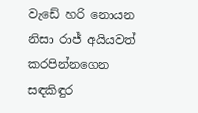වැඩේ හරි නොයන නිසා රාජ් අයියවත් කරපින්නගෙන සඳකිඳුර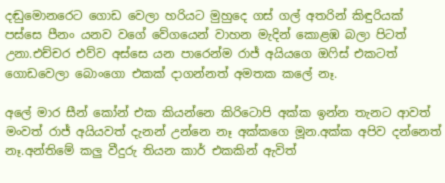දඬුමොනරෙට ගොඩ වෙලා හරියට මුහුදෙ ගස් ගල් අතරින් කිඳුරියක් පස්සෙ පීනං යනව වගේ වේගයෙන් වාහන මැදින් කොළඹ බලා පිටත් උනා.එච්චර එව්ව අස්සෙ යන පාරෙන්ම රාජ් අයියගෙ ඔෆිස් එකටත් ගොඩවෙලා බොංගො එකක් දාගන්නත් අමතක කලේ නෑ.

අලේ මාර සීන් කෝන් එක කියන්නෙ කිරිටොපි අක්ක ඉන්න තැනට ආවත් මංවත් රාජ් අයියවත් දැනන් උන්නෙ නෑ අක්කගෙ මූන.අක්ක අපිව දන්නෙත් නෑ.අන්තිමේ කලු වීදුරු තියන කාර් එකකින් ඇවිත්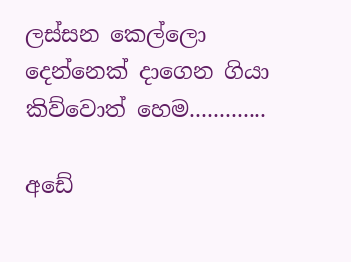ලස්සන කෙල්ලො දෙන්නෙක් දාගෙන ගියා කිව්වොත් හෙම.............

අඩේ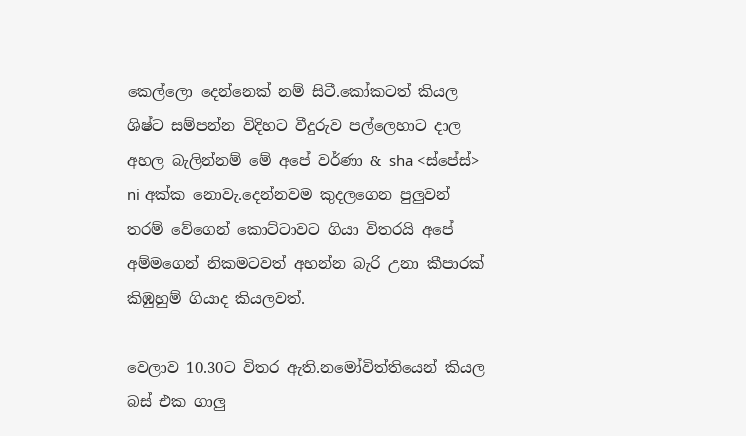කෙල්ලො දෙන්නෙක් නම් සිටී.කෝකටත් කියල ශිෂ්ට සම්පන්න විදිහට වීදුරුව පල්ලෙහාට දාල අහල බැලින්නම් මේ අපේ වර්ණා & sha <ස්පේස්> ni අක්ක නොවැ.දෙන්නවම කුදලගෙන පුලුවන් තරම් වේගෙන් කොට්ටාවට ගියා විතරයි අපේ අම්මගෙන් නිකමටවත් අහන්න බැරි උනා කීපාරක් කිඹුහුම් ගියාද කියලවත්.

වෙලාව 10.30ට විතර ඇති.නමෝවිත්තියෙන් කියල බස් එක ගාලු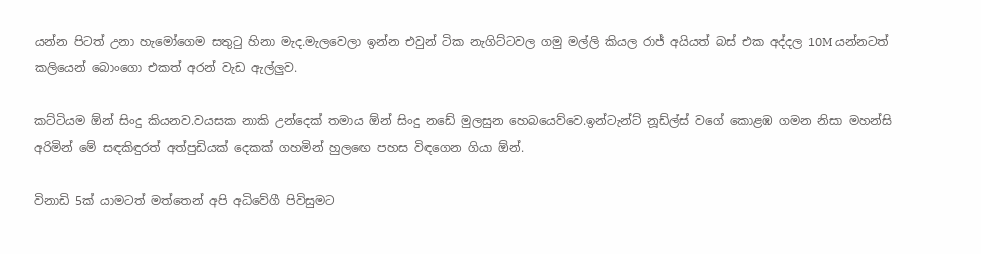යන්න පිටත් උනා හැමෝගෙම සතුටු හිනා මැද.මැලවෙලා ඉන්න එවුන් ටික නැගිට්ටවල ගමු මල්ලි කියල රාජ් අයියත් බස් එක අද්දල 10M යන්නටත් කලියෙන් බොංගො එකත් අරන් වැඩ ඇල්ලුව.

කට්ටියම ඕන් සිංදු කියනව.වයසක නාකි උන්දෙක් තමාය ඕන් සිංදු නඩේ මුලසුන හෙබයෙව්වෙ.ඉන්ටැන්ට් නූඩ්ල්ස් වගේ කොළඹ ගමන නිසා මහන්සි අරිමින් මේ සඳකිඳුරත් අත්පුඩියක් දෙකක් ගහමින් හුලඟෙ පහස විඳගෙන ගියා ඕන්.

විනාඩි 5ක් යාමටත් මත්තෙන් අපි අධිවේගී පිවිසුමට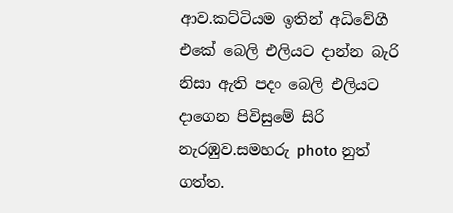ආව.කට්ටියම ඉතින් අධිවේගී එකේ බෙලි එලියට දාන්න බැරි නිසා ඇති පදං බෙලි එලියට දාගෙන පිවිසුමේ සිරි නැරඹුව.සමහරු photo නුත් ගත්ත.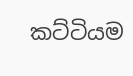කට්ටියම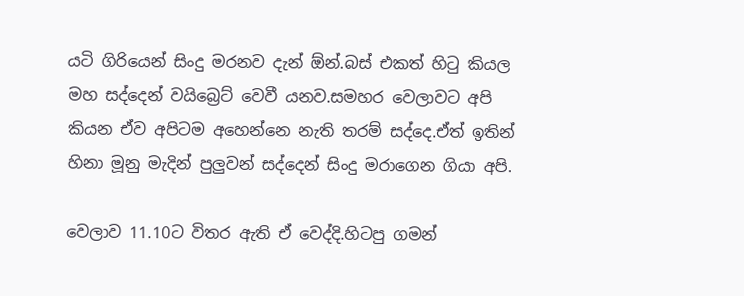යටි ගිරියෙන් සිංදු මරනව දැන් ඕන්.බස් එකත් හිටු කියල මහ සද්දෙන් වයිබ්‍රෙට් වෙවී යනව.සමහර වෙලාවට අපි කියන ඒව අපිටම අහෙන්නෙ නැති තරම් සද්දෙ.ඒත් ඉතින් හිනා මූනු මැදින් පුලුවන් සද්දෙන් සිංදු මරාගෙන ගියා අපි.

වෙලාව 11.10ට විතර ඇති ඒ වෙද්දි.හිටපු ගමන්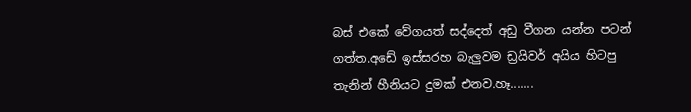බස් එකේ වේගයත් සද්දෙත් අඩු වීගන යන්න පටන් ගත්ත.අඩේ ඉස්සරහ බැලුවම ඩ්‍රයිවර් අයිය හිටපු තැනින් හීනියට දුමක් එනව.හෑ.......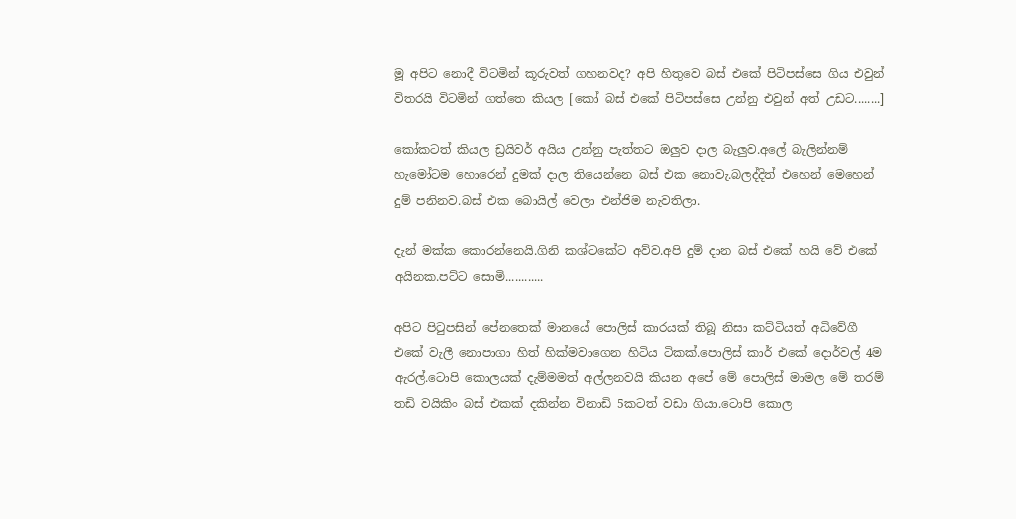මූ අපිට නොදී විටමින් කූරුවත් ගහනවද? අපි හිතුවෙ බස් එකේ පිටිපස්සෙ ගිය එවුන් විතරයි විටමින් ගත්තෙ කියල [කෝ බස් එකේ පිටිපස්සෙ උන්නු එවුන් අත් උඩට........]

කෝකටත් කියල ඩ්‍රයිවර් අයිය උන්නු පැත්තට ඔලුව දාල බැලුව.අලේ බැලින්නම් හැමෝටම හොරෙන් දුමක් දාල තියෙන්නෙ බස් එක නොවැ.බලද්දිත් එහෙන් මෙහෙන් දුම් පනිනව.බස් එක බොයිල් වෙලා එන්ජිම නැවතිලා.

දැන් මක්ක කොරන්නෙයි.ගිනි කශ්ටකේට අව්ව.අපි දුම් දාන බස් එකේ හයි වේ එකේ අයිනක.පට්ට සොමි............

අපිට පිටුපසින් පේනතෙක් මානයේ පොලිස් කාරයක් තිබූ නිසා කට්ටියත් අධිවේගී එකේ වැලී නොපාගා හිත් හික්මවාගෙන හිටිය ටිකක්.පොලිස් කාර් එකේ දොර්වල් 4ම ඇරල්.ටොපි කොලයක් දැම්මමත් අල්ලනවයි කියන අපේ මේ පොලිස් මාමල මේ තරම් තඩි වයිකිං බස් එකක් දකින්න විනාඩි 5කටත් වඩා ගියා.ටොපි කොල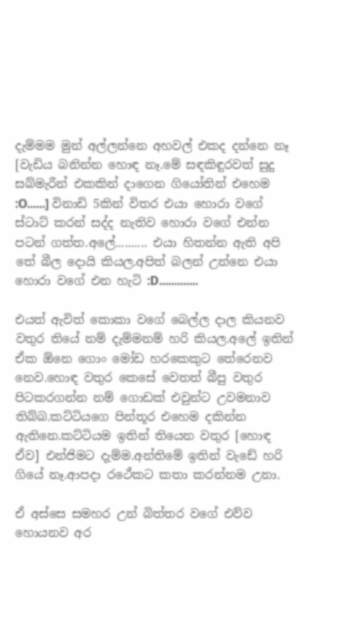දැම්මම මුන් අල්ලන්නෙ අහවල් එකද දන්නෙ නෑ [වැඩිය බනින්න හොඳ නෑ.මේ සඳකිඳුරවත් සුදු සබ්මැරීන් එකකින් දාගෙන ගියෝතින් එහෙම :O......] විනාඩි 5කින් විතර එයා හොරා වගේ ස්ටාට් කරන් සද්ද නැතිව හොරා වගේ එන්න පටන් ගත්ත.අලේ.......... එයා හිතන්න ඇති අපි තේ බීල දොයි කියල.අපිත් බලන් උන්නෙ එයා හොරා වගේ එන හැටි :D.............

එයත් ඇවිත් කොකා වගේ බෙල්ල දාල කියනව වතුර තියේ නම් දැම්මනම් හරි කියල.අලේ ඉතින් ඒක ඕනෙ ගොං මෝඩ හරකෙකුට තේරෙනව නෙව.හොඳ වතුර කෙසේ වෙතත් බීපු වතුර පිටකරගන්න නම් ගොඩක් එවුන්ට උවමනාව තිබ්බ.කට්ටියගෙ පින්තූර එහෙම දකින්න ඇතිනෙ.කට්ටියම ඉතින් තියෙන වතුර [හොඳ ඒව] එන්ජිමට දැම්ම.අන්තිමේ ඉතින් වැඩේ හරි ගියේ නෑ.ආපදා රථේකට කතා කරන්නම උනා.

ඒ අස්සෙ සමහර උන් බිත්තර වගේ එව්ව හොයනව අර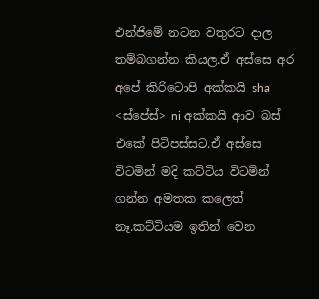එන්ජිමේ නටන වතුරට දාල තම්බගන්න කියල.ඒ අස්සෙ අර අපේ කිරිටොපි අක්කයි sha <ස්පේස්> ni අක්කයි ආව බස් එකේ පිටිපස්සට.ඒ අස්සෙ විටමින් මදි කට්ටිය විටමින් ගන්න අමතක කලෙත් නෑ.කට්ටියම ඉතින් වෙන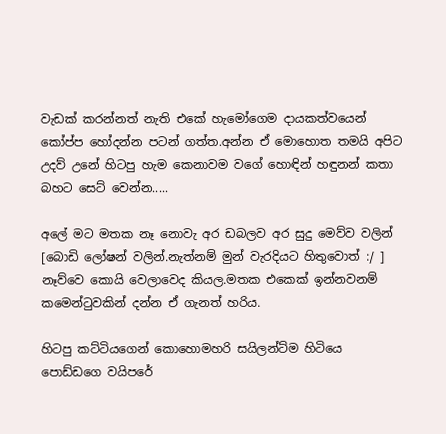වැඩක් කරන්නත් නැති එකේ හැමෝගෙම දායකත්වයෙන් කෝප්ප හෝදන්න පටන් ගත්ත.අන්න ඒ මොහොත තමයි අපිට උදව් උනේ හිටපු හැම කෙනාවම වගේ හොඳින් හඳුනන් කතා බහට සෙට් වෙන්න.....

අලේ මට මතක නෑ නොවැ අර ඩබලව අර සුදු මෙව්ව වලින් [බොඩි ලෝෂන් වලින්.නැත්නම් මුන් වැරදියට හිතුවොත් :/ ] නෑව්වෙ කොයි වෙලාවෙද කියල.මතක එකෙක් ඉන්නවනම් කමෙන්ටුවකින් දන්න ඒ ගැනත් හරිය.

හිටපු කට්ටියගෙන් කොහොමහරි සයිලන්ට්ම හිටියෙ පොඩ්ඩගෙ වයිපරේ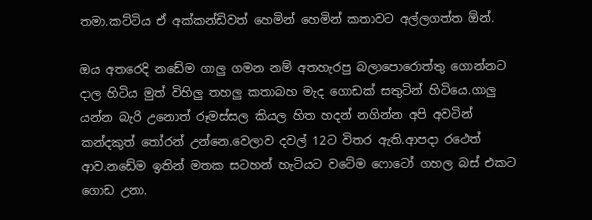තමා.කට්ටිය ඒ අක්කන්ඩිවත් හෙමින් හෙමින් කතාවට අල්ලගත්ත ඕන්.

ඔය අතරෙදි නඩේම ගාලු ගමන නම් අතහැරපු බලාපොරොත්තු ගොන්නට දාල හිටිය මුත් විහිලු තහලු කතාබහ මැද ගොඩක් සතුටින් හිටියෙ.ගාලු යන්න බැරි උනොත් රූමස්සල කියල හිත හදන් නගින්න අපි අවටින් කන්දකුත් තෝරන් උන්නෙ.වෙලාව දවල් 12ට විතර ඇති.ආපදා රථෙත් ආව.නඩේම ඉතින් මතක සටහන් හැටියට වටේම ෆොටෝ ගහල බස් එකට ගොඩ උනා.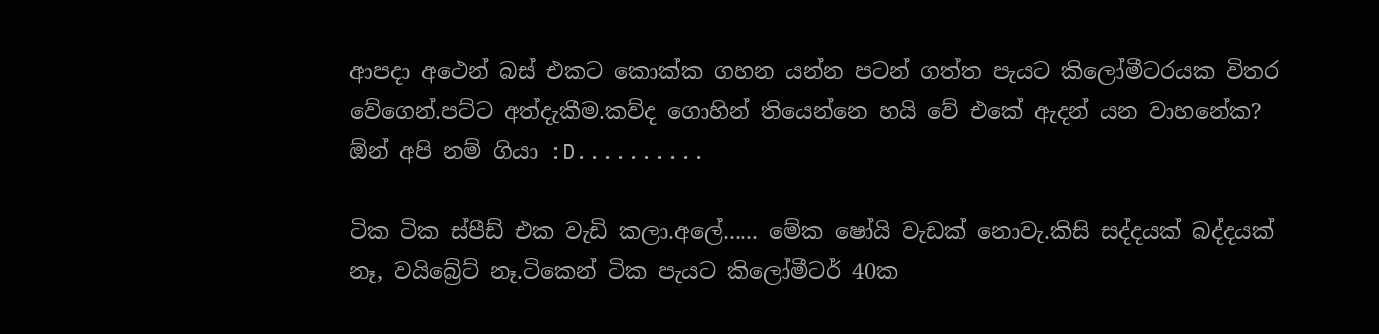ආපදා අථෙන් බස් එකට කොක්ක ගහන යන්න පටන් ගත්ත පැයට කිලෝමීටරයක විතර වේගෙන්.පට්ට අත්දැකීම.කව්ද ගොහින් තියෙන්නෙ හයි වේ එකේ ඇදන් යන වාහනේක? ඕන් අපි නම් ගියා :D..........

ටික ටික ස්පීඩ් එක වැඩි කලා.අලේ...... මේක ෂෝයි වැඩක් නොවැ.කිසි සද්දයක් බද්දයක් නෑ, වයිබ්‍රේට් නෑ.ටිකෙන් ටික පැයට කිලෝමීටර් 40ක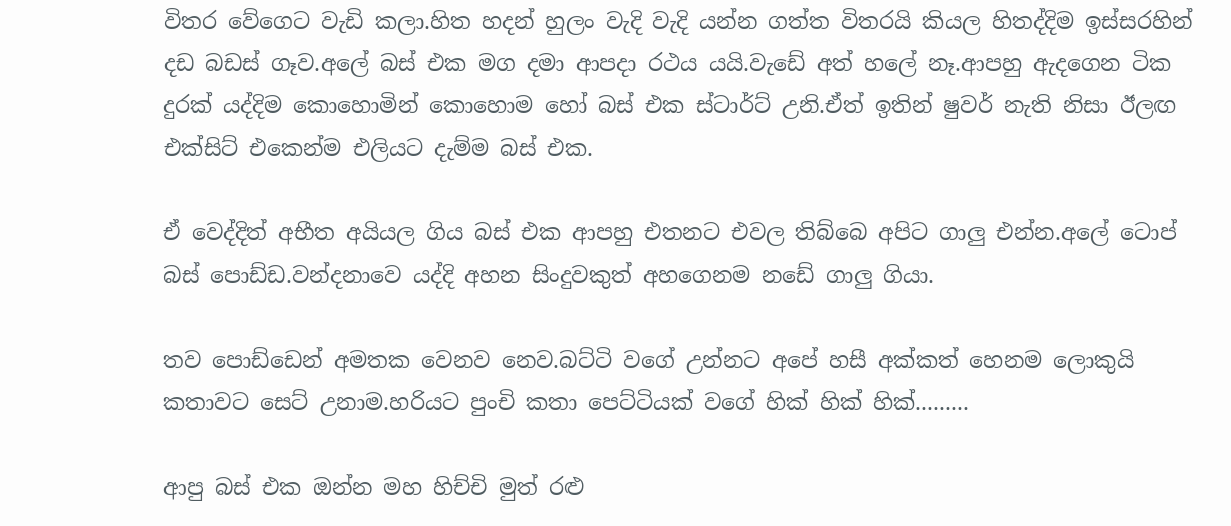විතර වේගෙට වැඩි කලා.හිත හදන් හුලං වැදි වැදි යන්න ගත්ත විතරයි කියල හිතද්දිම ඉස්සරහින් දඩ බඩස් ගෑව.අලේ බස් එක මග දමා ආපදා රථය යයි.වැඩේ අත් හලේ නෑ.ආපහු ඇදගෙන ටික දුරක් යද්දිම කොහොමින් කොහොම හෝ බස් එක ස්ටාර්ට් උනි.ඒත් ඉතින් ෂුවර් නැති නිසා ඊලඟ එක්සිට් එකෙන්ම එලියට දැම්ම බස් එක.

ඒ වෙද්දිත් අභීත අයියල ගිය බස් එක ආපහු එතනට එවල තිබ්බෙ අපිට ගාලු එන්න.අලේ ටොප් බස් පොඩ්ඩ.වන්දනාවෙ යද්දි අහන සිංදුවකුත් අහගෙනම නඩේ ගාලු ගියා.

තව පොඩ්ඩෙන් අමතක වෙනව නෙව.බට්ටි වගේ උන්නට අපේ හසී අක්කත් හෙනම ලොකුයි කතාවට සෙට් උනාම.හරියට පුංචි කතා පෙට්ටියක් වගේ හික් හික් හික්.........

ආපු බස් එක ඔන්න මහ හිච්චි මුත් රළු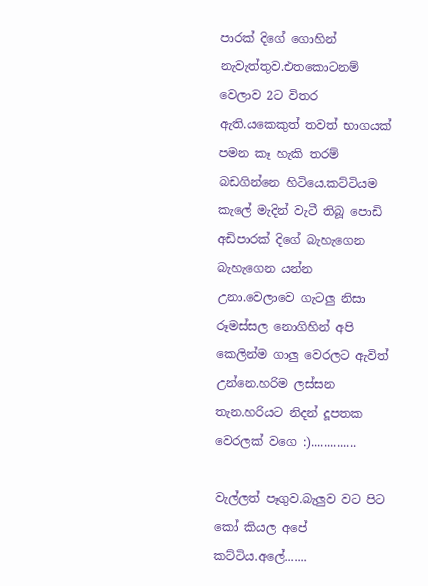පාරක් දිගේ ගොහින් නැවැත්තුව.එතකොටනම් වෙලාව 2ට විතර ඇති.යකෙකුත් තවත් භාගයක් පමන කෑ හැකි තරම් බඩගින්නෙ හිටියෙ.කට්ටියම කැලේ මැදින් වැටී තිබූ පොඩි අඩිපාරක් දිගේ බැහැගෙන බැහැගෙන යන්න උනා.වෙලාවෙ ගැටලු නිසා රූමස්සල නොගිහින් අපි කෙලින්ම ගාලු වෙරලට ඇවිත් උන්නෙ.හරිම ලස්සන තැන.හරියට නිදන් දූපතක වෙරලක් වගෙ :)..............

වැල්ලත් පෑගුව.බැලුව වට පිට කෝ කියල අපේ කට්ටිය.අලේ.......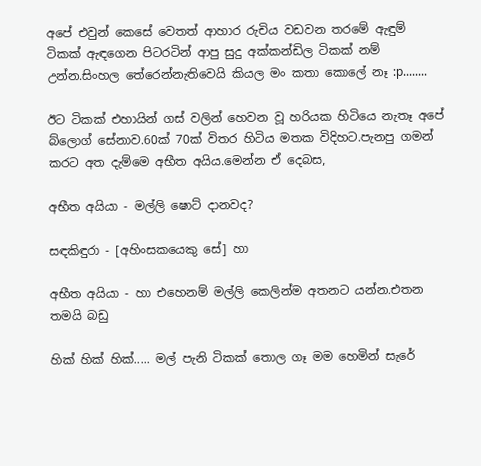අපේ එවුන් කෙසේ වෙතත් ආහාර රුචිය වඩවන තරමේ ඇඳුම් ටිකක් ඇඳගෙන පිටරටින් ආපු සුදු අක්කන්ඩිල ටිකක් නම් උන්න.සිංහල තේරෙන්නැතිවෙයි කියල මං කතා කොලේ නෑ :p........

ඊට ටිකක් එහායින් ගස් වලින් හෙවන වූ හරියක හිටියෙ නැතෑ අපේ බ්ලොග් සේනාව.60ක් 70ක් විතර හිටිය මතක විදිහට.පැනපු ගමන් කරට අත දැම්මෙ අභීත අයිය.මෙන්න ඒ දෙබස,

අභීත අයියා - මල්ලි ෂොට් දානවද?

සඳකිඳුරා - [අහිංසකයෙකු සේ] හා

අභීත අයියා - හා එහෙනම් මල්ලි කෙලින්ම අතනට යන්න.එතන තමයි බඩු

හික් හික් හික්..... මල් පැනි ටිකක් තොල ගෑ මම හෙමින් සැරේ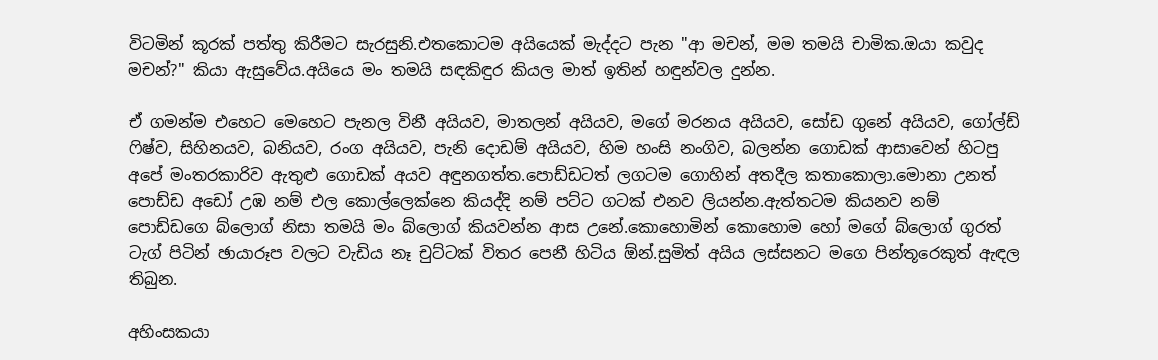විටමින් කූරක් පත්තු කිරීමට සැරසුනි.එතකොටම අයියෙක් මැද්දට පැන "ආ මචන්, මම තමයි චාමික.ඔයා කවුද මචන්?" කියා ඇසුවේය.අයියෙ මං තමයි සඳකිඳුර කියල මාත් ඉතින් හඳුන්වල දුන්න.

ඒ ගමන්ම එහෙට මෙහෙට පැනල විනී අයියව, මාතලන් අයියව, මගේ මරනය අයියව, සෝඩ ගුනේ අයියව, ගෝල්ඩ් ෆිෂ්ව, සිහිනයව, බනියව, රංග අයියව, පැනි දොඩම් අයියව, හිම හංසි නංගිව, බලන්න ගොඩක් ආසාවෙන් හිටපු අපේ මංතරකාරිව ඇතුළු ගොඩක් අයව අඳුනගත්ත.පොඩ්ඩටත් ලගටම ගොහින් අතදීල කතාකොලා.මොනා උනත් පොඩ්ඩ අඩෝ උඹ නම් එල කොල්ලෙක්නෙ කියද්දි නම් පට්ට ගටක් එනව ලියන්න.ඇත්තටම කියනව නම් පොඩ්ඩගෙ බ්ලොග් නිසා තමයි මං බ්ලොග් කියවන්න ආස උනේ.කොහොමින් කොහොම හෝ මගේ බ්ලොග් ගුරත් ටැග් පිටින් ඡායාරූප වලට වැඩිය නෑ චුට්ටක් විතර පෙනී හිටිය ඕන්.සුමිත් අයිය ලස්සනට මගෙ පින්තූරෙකුත් ඇඳල තිබුන.

අහිංසකයා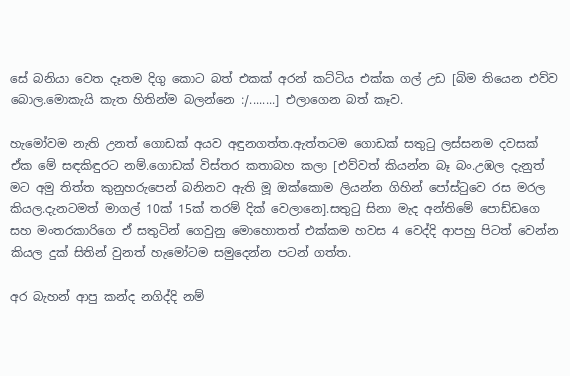සේ බනියා වෙත දෑතම දිගු කොට බත් එකක් අරන් කට්ටිය එක්ක ගල් උඩ [බිම තියෙන එව්ව බොල.මොකැයි කැත හිතින්ම බලන්නෙ :/........] එලාගෙන බත් කෑව.

හැමෝවම නැති උනත් ගොඩක් අයව අඳුනගත්ත.ඇත්තටම ගොඩක් සතුටු ලස්සනම දවසක් ඒක මේ සඳකිඳුරට නම්.ගොඩක් විස්තර කතාබහ කලා [එව්වත් කියන්න බෑ බං.උඹල දැනුත් මට අමු තිත්ත කුනුහරුපෙන් බනිනව ඇති මූ ඔක්කොම ලියන්න ගිහින් පෝස්ටුවෙ රස මරල කියල.දැනටමත් මාගල් 10ක් 15ක් තරම් දික් වෙලානෙ].සතුටු සිනා මැද අන්තිමේ පොඩ්ඩගෙ සහ මංතරකාරිගෙ ඒ සතුටින් ගෙවුනු මොහොතත් එක්කම හවස 4 වෙද්දි ආපහු පිටත් වෙන්න කියල දුක් සිතින් වුනත් හැමෝටම සමුදෙන්න පටන් ගත්ත.

අර බැහන් ආපු කන්ද නගිද්දි නම්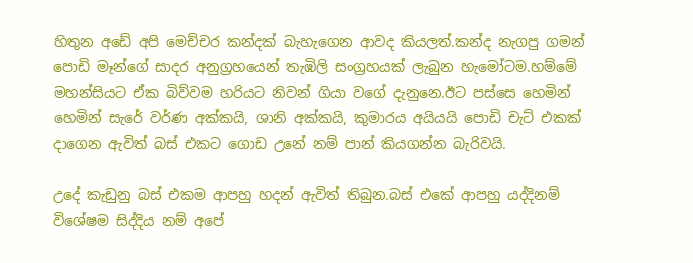හිතුන අඩේ අපි මෙච්චර කන්දක් බැහැගෙන ආවද කියලත්.කන්ද නැගපු ගමන් පොඩි මෑන්ගේ සාදර අනුග්‍රහයෙන් තැඹිලි සංග්‍රහයක් ලැබුන හැමෝටම.හම්මේ මහන්සියට ඒක බිව්වම හරියට නිවන් ගියා වගේ දැනුනෙ.ඊට පස්සෙ හෙමින් හෙමින් සැරේ වර්ණ අක්කයි, ශානි අක්කයි, කුමාරය අයියයි පොඩි චැට් එකක් දාගෙන ඇවිත් බස් එකට ගොඩ උනේ නම් පාන් කියගන්න බැරිවයි.

උදේ කැඩුනු බස් එකම ආපහු හදන් ඇවිත් තිබුන.බස් එකේ ආපහු යද්දිනම් විශේෂම සිද්දිය නම් අපේ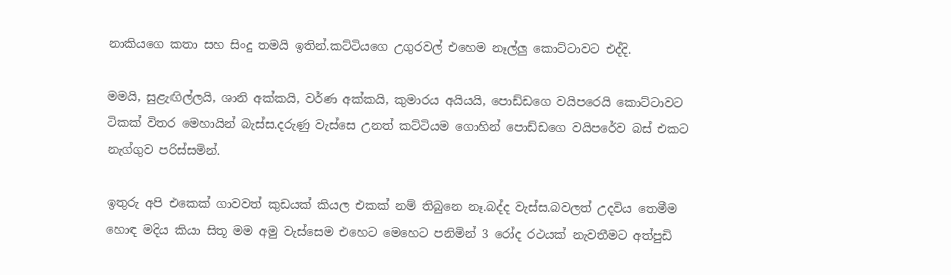නාකියගෙ කතා සහ සිංදු තමයි ඉතින්.කට්ටියගෙ උගුරවල් එහෙම නෑල්ලු කොට්ටාවට එද්දි.

මමයි, සුළැඟිල්ලයි, ශානි අක්කයි, වර්ණ අක්කයි, කුමාරය අයියයි, පොඩ්ඩගෙ වයිපරෙයි කොට්ටාවට ටිකක් විතර මෙහායින් බැස්ස.දරුණු වැස්සෙ උනත් කට්ටියම ගොහින් පොඩ්ඩගෙ වයිපරේව බස් එකට නැග්ගුව පරිස්සමින්.

ඉතුරු අපි එකෙක් ගාවවත් කුඩයක් කියල එකක් නම් තිබුනෙ නෑ.බද්ද වැස්ස.බවලත් උදවිය තෙමීම හොඳ මදිය කියා සිතූ මම අමු වැස්සෙම එහෙට මෙහෙට පනිමින් 3 රෝද රථයක් නැවතීමට අත්පුඩි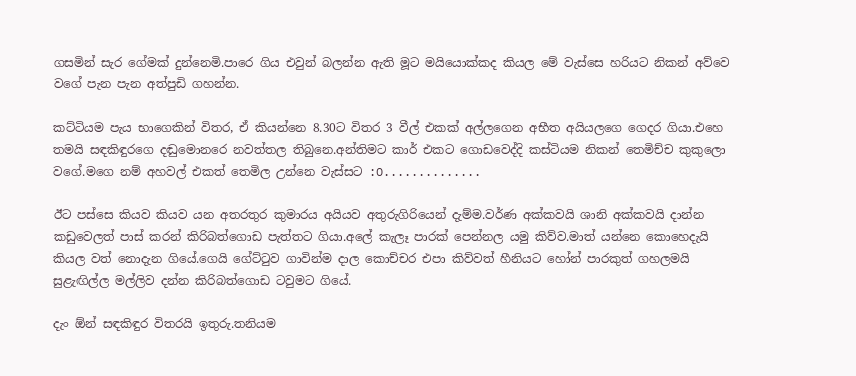ගසමින් සැර ගේමක් දුන්නෙමි.පාරෙ ගිය එවුන් බලන්න ඇති මූට මයියොක්කද කියල මේ වැස්සෙ හරියට නිකන් අව්වෙ වගේ පැන පැන අත්පුඩි ගහන්න.

කට්ටියම පැය භාගෙකින් විතර, ඒ කියන්නෙ 8.30ට විතර 3 වීල් එකක් අල්ලගෙන අභීත අයියලගෙ ගෙදර ගියා.එහෙ තමයි සඳකිඳුරගෙ දඬුමොනරෙ නවත්තල තිබුනෙ.අන්තිමට කාර් එකට ගොඩවෙද්දි කස්ටියම නිකන් තෙමිච්ච කුකුලො වගේ.මගෙ නම් අහවල් එකත් තෙමිල උන්නෙ වැස්සට :O..............

ඊට පස්සෙ කියව කියව යන අතරතුර කුමාරය අයියව අතුරුගිරියෙන් දැම්ම.වර්ණ අක්කවයි ශානි අක්කවයි දාන්න කඩුවෙලත් පාස් කරන් කිරිබත්ගොඩ පැත්තට ගියා.අලේ කැලෑ පාරක් පෙන්නල යමු කිව්ව.මාත් යන්නෙ කොහෙදැයි කියල වත් නොදැන ගියේ.ගෙයි ගේට්ටුව ගාවින්ම දාල කොච්චර එපා කිව්වත් හීනියට හෝන් පාරකුත් ගහලමයි සුළැඟිල්ල මල්ලිව දන්න කිරිබත්ගොඩ ටවුමට ගියේ.

දැං ඕන් සඳකිඳුර විතරයි ඉතුරු.තනියම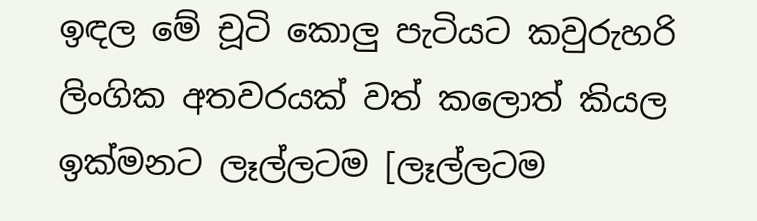ඉඳල මේ චූටි කොලු පැටියට කවුරුහරි ලිංගික අතවරයක් වත් කලොත් කියල ඉක්මනට ලෑල්ලටම [ලෑල්ලටම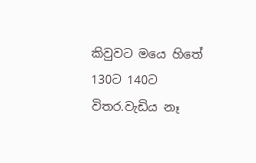කිවුවට මයෙ හිතේ 130ට 140ට විතර.වැඩිය නෑ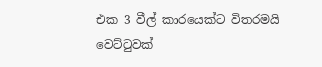එක 3 වීල් කාරයෙක්ට විතරමයි වෙට්ටුවක්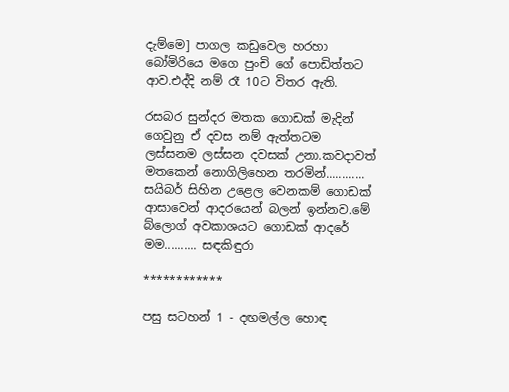දැම්මෙ] පාගල කඩුවෙල හරහා බෝමිරියෙ මගෙ පුංචි ගේ පොඩිත්තට ආව.එද්දි නම් රෑ 10ට විතර ඇති.

රසබර සුන්දර මතක ගොඩක් මැදින් ගෙවුනු ඒ දවස නම් ඇත්තටම ලස්සනම ලස්සන දවසක් උනා.කවදාවත් මතකෙන් නොගිලිහෙන තරමින්............ සයිබර් සිහින උළෙල වෙනකම් ගොඩක් ආසාවෙන් ආදරයෙන් බලන් ඉන්නව.මේ බ්ලොග් අවකාශයට ගොඩක් ආදරේ මම.......... සඳකිඳුරා

************

පසු සටහන් 1 - දඟමල්ල හොඳ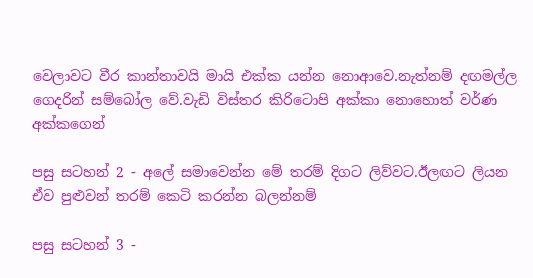වෙලාවට වීර කාන්තාවයි මායි එක්ක යන්න නොආවෙ.නැත්නම් දඟමල්ල ගෙදරින් සම්බෝල වේ.වැඩි විස්තර කිරිටොපි අක්කා නොහොත් වර්ණ අක්කගෙන්

පසු සටහන් 2 - අලේ සමාවෙන්න මේ තරම් දිගට ලිව්වට.ඊලඟට ලියන ඒව පුළුවන් තරම් කෙටි කරන්න බලන්නම්

පසු සටහන් 3 -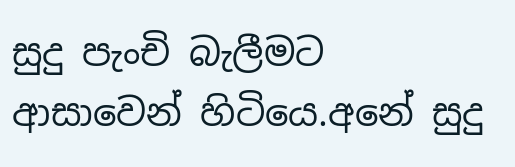සුදු පැංචි බැලීමට ආසාවෙන් හිටියෙ.අනේ සුදු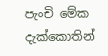පැංචි මේක දැක්කොතින්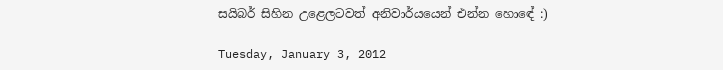සයිබර් සිහින උළෙලටවත් අනිවාර්යයෙන් එන්න හොඳේ :)

Tuesday, January 3, 2012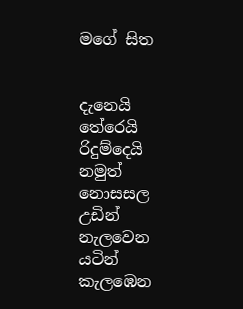මගේ සිත


දැනෙයි තේරෙයි
රිදුම්දෙයි
නමුත් නොසසල
උඩින් නැලවෙන
යටින් කැලඹෙන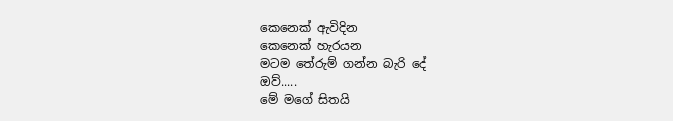කෙනෙක් ඇවිදින
කෙනෙක් හැරයන
මටම තේරුම් ගන්න බැරි දේ
ඔව්.....
මේ මගේ සිතයි